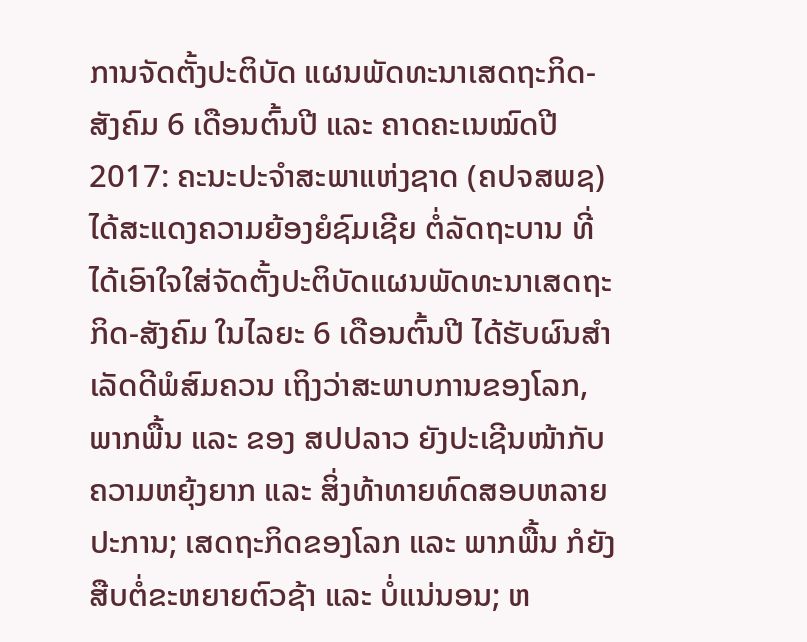ການຈັດຕັ້ງປະຕິບັດ ແຜນພັດທະນາເສດຖະກິດ-ສັງຄົມ 6 ເດືອນຕົ້ນປີ ແລະ ຄາດຄະເນໝົດປີ 2017: ຄະນະປະຈຳສະພາແຫ່ງຊາດ (ຄປຈສພຊ) ໄດ້ສະແດງຄວາມຍ້ອງຍໍຊົມເຊີຍ ຕໍ່ລັດຖະບານ ທີ່ໄດ້ເອົາໃຈໃສ່ຈັດຕັ້ງປະຕິບັດແຜນພັດທະນາເສດຖະກິດ-ສັງຄົມ ໃນໄລຍະ 6 ເດືອນຕົ້ນປີ ໄດ້ຮັບຜົນສໍາເລັດດີພໍສົມຄວນ ເຖິງວ່າສະພາບການຂອງໂລກ, ພາກພື້ນ ແລະ ຂອງ ສປປລາວ ຍັງປະເຊີນໜ້າກັບຄວາມຫຍຸ້ງຍາກ ແລະ ສິ່ງທ້າທາຍທົດສອບຫລາຍປະການ; ເສດຖະກິດຂອງໂລກ ແລະ ພາກພື້ນ ກໍຍັງສືບຕໍ່ຂະຫຍາຍຕົວຊ້າ ແລະ ບໍ່ແນ່ນອນ; ຫ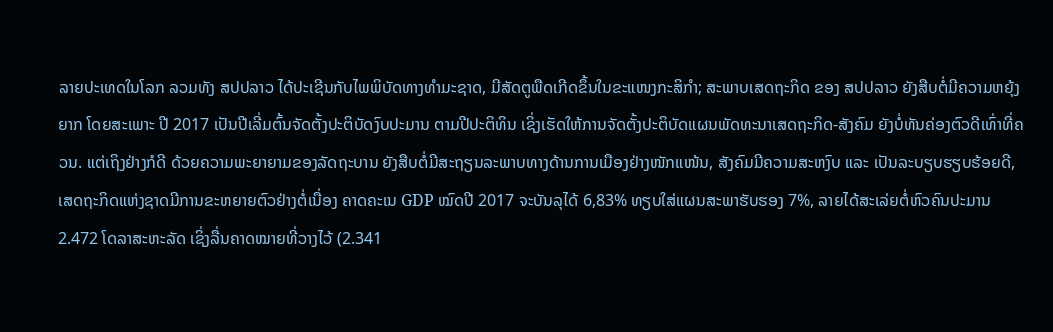ລາຍປະເທດໃນໂລກ ລວມທັງ ສປປລາວ ໄດ້ປະເຊີນກັບໄພພິບັດທາງທໍາມະຊາດ, ມີສັດຕູພືດເກີດຂຶ້ນໃນຂະແໜງກະສິກຳ; ສະພາບເສດຖະກິດ ຂອງ ສປປລາວ ຍັງສືບຕໍ່ມີຄວາມຫຍຸ້ງຍາກ ໂດຍສະເພາະ ປີ 2017 ເປັນປີເລີ່ມຕົ້ນຈັດຕັ້ງປະຕິບັດງົບປະມານ ຕາມປີປະຕິທິນ ເຊິ່ງເຮັດໃຫ້ການຈັດຕັ້ງປະຕິບັດແຜນພັດທະນາເສດຖະກິດ-ສັງຄົມ ຍັງບໍ່ທັນຄ່ອງຕົວດີເທົ່າທີ່ຄວນ. ແຕ່ເຖິງຢ່າງກໍດີ ດ້ວຍຄວາມພະຍາຍາມຂອງລັດຖະບານ ຍັງສືບຕໍ່ມີສະຖຽນລະພາບທາງດ້ານການເມືອງຢ່າງໜັກແໜ້ນ, ສັງຄົມມີຄວາມສະຫງົບ ແລະ ເປັນລະບຽບຮຽບຮ້ອຍດີ, ເສດຖະກິດແຫ່ງຊາດມີການຂະຫຍາຍຕົວຢ່າງຕໍ່ເນື່ອງ ຄາດຄະເນ GDP ໝົດປີ 2017 ຈະບັນລຸໄດ້ 6,83% ທຽບໃສ່ແຜນສະພາຮັບຮອງ 7%, ລາຍໄດ້ສະເລ່ຍຕໍ່ຫົວຄົນປະມານ 2.472 ໂດລາສະຫະລັດ ເຊິ່ງລື່ນຄາດໝາຍທີ່ວາງໄວ້ (2.341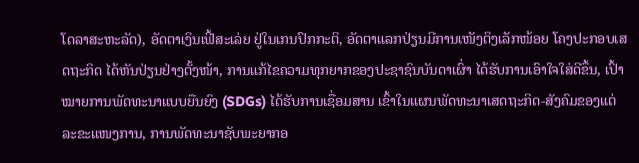ໂດລາສະຫະລັດ), ອັດຕາເງິນເຟີ້ສະເລ່ຍ ຢູ່ໃນເກນປົກກະຕິ, ອັດຕາແລກປ່ຽນມີການເໜັງຕິງເລັກໜ້ອຍ ໂຄງປະກອບເສດຖະກິດ ໄດ້ຫັນປ່ຽນຢ່າງຕັ້ງໜ້າ, ການແກ້ໄຂຄວາມທຸກຍາກຂອງປະຊາຊົນບັນດາເຜົ່າ ໄດ້ຮັບການເອົາໃຈໃສ່ດີຂຶ້ນ, ເປົ້າໝາຍການພັດທະນາແບບຍືນຍົງ (SDGs) ໄດ້ຮັບການເຊື່ອມສານ ເຂົ້າໃນແຜນພັດທະນາເສດຖະກິດ-ສັງຄົມຂອງແຕ່ລະຂະແໜງການ, ການພັດທະນາຊັບພະຍາກອ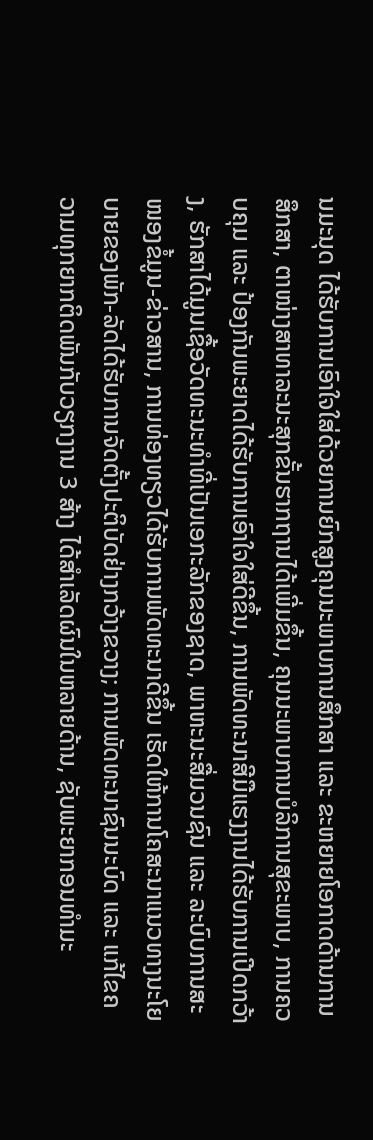ນມະນຸດ ໄດ້ຮັບການເອົາໃຈໃສ່ດ້ວຍການຍົກສູງຄຸນນະພາບການສຶກສາ ແລະ ຂະຫຍາຍໂອກາດດ້ານການສຶກສາ, ຕາໜ່າງສາທາລະນະສຸກຂັ້ນຮາກຖານໄດ້ເພີ່ມຂຶ້ນ, ຄຸນນະພາບການບໍລິການສຸຂະພາບ, ການຄວບຄຸມ ແລະ ປ້ອງກັນພະຍາດໄດ້ຮັບການເອົາໃຈໃສ່ດີຂຶ້ນ, ການພັດທະນາສີມືແຮງງານໄດ້ຮັບການເປີດກວ້າງ, ຮັກສາໄດ້ມູນເຊື້ອວັດທະນະທໍາທີ່ເປັນເອກະລັກຂອງຊາດ, ພາຫະນະສື່ມວນຊົນ ແລະ ລະບົບການສະໜອງຂໍ້ມູນ-ຂ່າວສານ, ການທ່ອງທຽວໄດ້ຮັບການພັດທະນາດີຂຶ້ນ ເຮັດໃຫ້ການໂຄສະນາແນວທາງນະໂຍບາຍຂອງພັກ-ລັດໄດ້ຮັບການຈັດຕັ້ງປະຕິບັດຢ່າງກວ້າງຂວາງ; ການພັດທະນາຊົນນະບົດ ແລະ ແກ້ໄຂຄວາມທຸກຍາກຕິດພັນກັບວຽກງານ 3 ສ້າງ ໄດ້ສຳເລັດຜົນໃນຫລາຍດ້ານ, ຊັບພະຍາກອນທຳມະ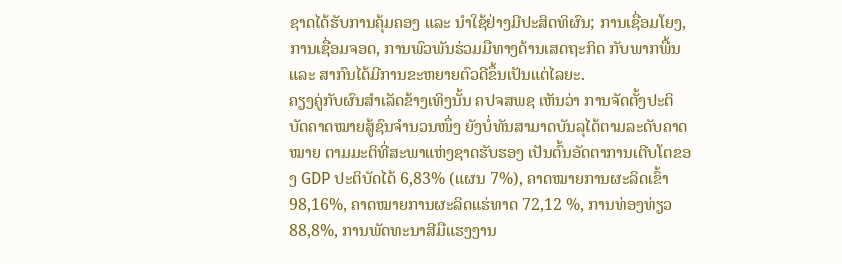ຊາດໄດ້ຮັບການຄຸ້ມຄອງ ແລະ ນຳໃຊ້ຢ່າງມີປະສິດທິຜົນ; ການເຊື່ອມໂຍງ, ການເຊື່ອມຈອດ, ການພົວພັນຮ່ວມມືທາງດ້ານເສດຖະກິດ ກັບພາກພື້ນ ແລະ ສາກົນໄດ້ມີການຂະຫຍາຍຕົວດີຂຶ້ນເປັນແຕ່ໄລຍະ.
ຄຽງຄູ່ກັບຜົນສໍາເລັດຂ້າງເທິງນັ້ນ ຄປຈສພຊ ເຫັນວ່າ ການຈັດຕັ້ງປະຕິບັດຄາດໝາຍສູ້ຊົນຈຳນວນໜຶ່ງ ຍັງບໍ່ທັນສາມາດບັນລຸໄດ້ຕາມລະດັບຄາດໝາຍ ຕາມມະຕິທີ່ສະພາແຫ່ງຊາດຮັບຮອງ ເປັນຕົ້ນອັດຕາການເຕີບໂຕຂອງ GDP ປະຕິບັດໄດ້ 6,83% (ແຜນ 7%), ຄາດໝາຍການຜະລິດເຂົ້າ 98,16%, ຄາດໝາຍການຜະລິດແຮ່ທາດ 72,12 %, ການທ່ອງທ່ຽວ 88,8%, ການພັດທະນາສີມືແຮງງານ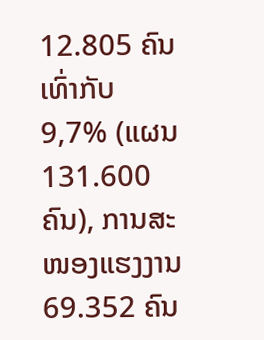12.805 ຄົນ ເທົ່າກັບ 9,7% (ແຜນ 131.600 ຄົນ), ການສະໜອງແຮງງານ 69.352 ຄົນ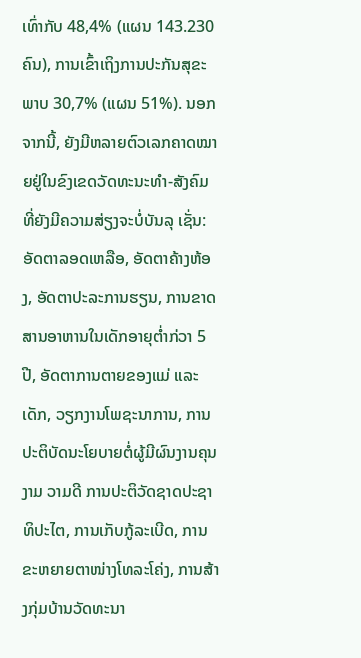ເທົ່າກັບ 48,4% (ແຜນ 143.230 ຄົນ), ການເຂົ້າເຖິງການປະກັນສຸຂະພາບ 30,7% (ແຜນ 51%). ນອກຈາກນີ້, ຍັງມີຫລາຍຕົວເລກຄາດໝາຍຢູ່ໃນຂົງເຂດວັດທະນະທຳ-ສັງຄົມທີ່ຍັງມີຄວາມສ່ຽງຈະບໍ່ບັນລຸ ເຊັ່ນ: ອັດຕາລອດເຫລືອ, ອັດຕາຄ້າງຫ້ອງ, ອັດຕາປະລະການຮຽນ, ການຂາດສານອາຫານໃນເດັກອາຍຸຕໍ່າກ່ວາ 5 ປີ, ອັດຕາການຕາຍຂອງແມ່ ແລະ ເດັກ, ວຽກງານໂພຊະນາການ, ການປະຕິບັດນະໂຍບາຍຕໍ່ຜູ້ມີຜົນງານຄຸນງາມ ວາມດີ ການປະຕິວັດຊາດປະຊາທິປະໄຕ, ການເກັບກູ້ລະເບີດ, ການຂະຫຍາຍຕາໜ່າງໂທລະໂຄ່ງ, ການສ້າງກຸ່ມບ້ານວັດທະນາ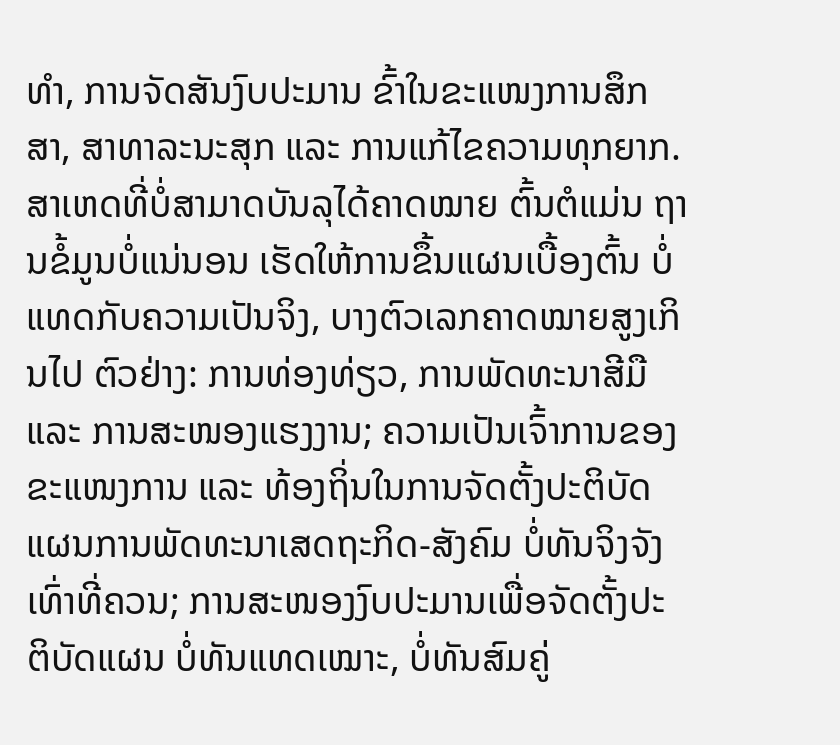ທຳ, ການຈັດສັນງົບປະມານ ຂົ້າໃນຂະແໜງການສຶກສາ, ສາທາລະນະສຸກ ແລະ ການແກ້ໄຂຄວາມທຸກຍາກ.
ສາເຫດທີ່ບໍ່ສາມາດບັນລຸໄດ້ຄາດໝາຍ ຕົ້ນຕໍແມ່ນ ຖານຂໍ້ມູນບໍ່ແນ່ນອນ ເຮັດໃຫ້ການຂຶ້ນແຜນເບື້ອງຕົ້ນ ບໍ່ແທດກັບຄວາມເປັນຈິງ, ບາງຕົວເລກຄາດໝາຍສູງເກິນໄປ ຕົວຢ່າງ: ການທ່ອງທ່ຽວ, ການພັດທະນາສີມື ແລະ ການສະໜອງແຮງງານ; ຄວາມເປັນເຈົ້າການຂອງຂະແໜງການ ແລະ ທ້ອງຖິ່ນໃນການຈັດຕັ້ງປະຕິບັດແຜນການພັດທະນາເສດຖະກິດ-ສັງຄົມ ບໍ່ທັນຈິງຈັງເທົ່າທີ່ຄວນ; ການສະໜອງງົບປະມານເພື່ອຈັດຕັ້ງປະຕິບັດແຜນ ບໍ່ທັນແທດເໝາະ, ບໍ່ທັນສົມຄູ່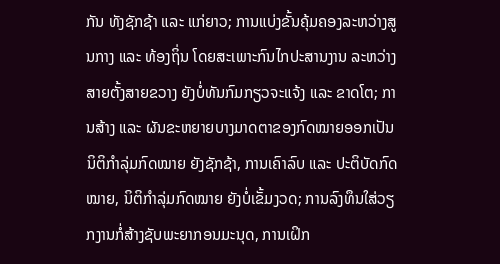ກັນ ທັງຊັກຊ້າ ແລະ ແກ່ຍາວ; ການແບ່ງຂັ້ນຄຸ້ມຄອງລະຫວ່າງສູນກາງ ແລະ ທ້ອງຖິ່ນ ໂດຍສະເພາະກົນໄກປະສານງານ ລະຫວ່າງສາຍຕັ້ງສາຍຂວາງ ຍັງບໍ່ທັນກົມກຽວຈະແຈ້ງ ແລະ ຂາດໂຕ; ການສ້າງ ແລະ ຜັນຂະຫຍາຍບາງມາດຕາຂອງກົດໝາຍອອກເປັນນິຕິກຳລຸ່ມກົດໝາຍ ຍັງຊັກຊ້າ, ການເຄົາລົບ ແລະ ປະຕິບັດກົດໝາຍ, ນິຕິກຳລຸ່ມກົດໝາຍ ຍັງບໍ່ເຂັ້ມງວດ; ການລົງທຶນໃສ່ວຽກງານກໍ່ສ້າງຊັບພະຍາກອນມະນຸດ, ການເຝິກ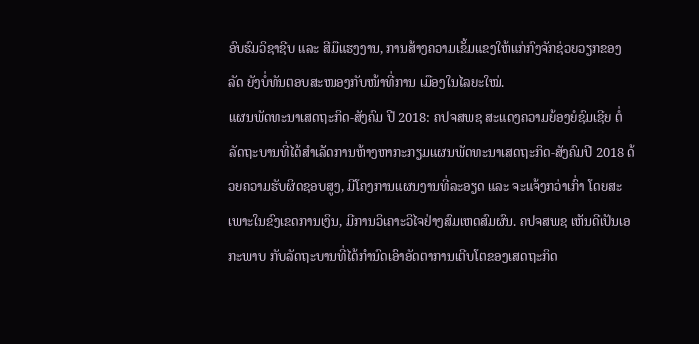ອົບຮົມວິຊາຊີບ ແລະ ສີມືແຮງງານ, ການສ້າງຄວາມເຂັ້ມແຂງໃຫ້ແກ່ກົງຈັກຊ່ວຍວຽກຂອງລັດ ຍັງບໍ່ທັນຕອບສະໜອງກັບໜ້າທີ່ການ ເມືອງໃນໄລຍະໃໝ່.
ແຜນພັດທະນາເສດຖະກິດ-ສັງຄົມ ປີ 2018: ຄປຈສພຊ ສະແດງຄວາມຍ້ອງຍໍຊົມເຊີຍ ຕໍ່ລັດຖະບານທີ່ໄດ້ສຳເລັດການຫ້າງຫາກະກຽມແຜນພັດທະນາເສດຖະກິດ-ສັງຄົມປີ 2018 ດ້ວຍຄວາມຮັບຜິດຊອບສູງ, ມີໂຄງການແຜນງານທີ່ລະອຽດ ແລະ ຈະແຈ້ງກວ່າເກົ່າ ໂດຍສະເພາະໃນຂົງເຂດການເງິນ, ມີການວິເຄາະວິໄຈຢ່າງສົມເຫດສົມຜົນ. ຄປຈສພຊ ເຫັນດີເປັນເອກະພາບ ກັບລັດຖະບານທີ່ໄດ້ກຳນົດເອົາອັດຕາການເຕີບໂຕຂອງເສດຖະກິດ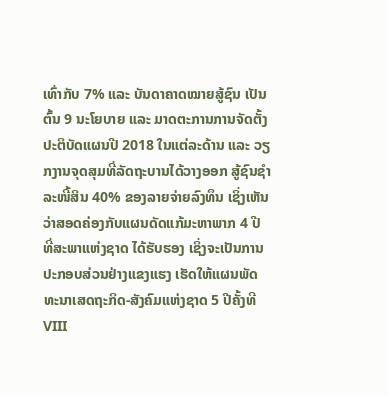ເທົ່າກັບ 7% ແລະ ບັນດາຄາດໝາຍສູ້ຊົນ ເປັນຕົ້ນ 9 ນະໂຍບາຍ ແລະ ມາດຕະການການຈັດຕັ້ງປະຕິບັດແຜນປີ 2018 ໃນແຕ່ລະດ້ານ ແລະ ວຽກງານຈຸດສຸມທີ່ລັດຖະບານໄດ້ວາງອອກ ສູ້ຊົນຊຳລະໜີ້ສິນ 40% ຂອງລາຍຈ່າຍລົງທຶນ ເຊິ່ງເຫັນວ່າສອດຄ່ອງກັບແຜນດັດແກ້ມະຫາພາກ 4 ປີ ທີ່ສະພາແຫ່ງຊາດ ໄດ້ຮັບຮອງ ເຊິ່ງຈະເປັນການປະກອບສ່ວນຢ່າງແຂງແຮງ ເຮັດໃຫ້ແຜນພັດທະນາເສດຖະກິດ-ສັງຄົມແຫ່ງຊາດ 5 ປີຄັ້ງທີ VIII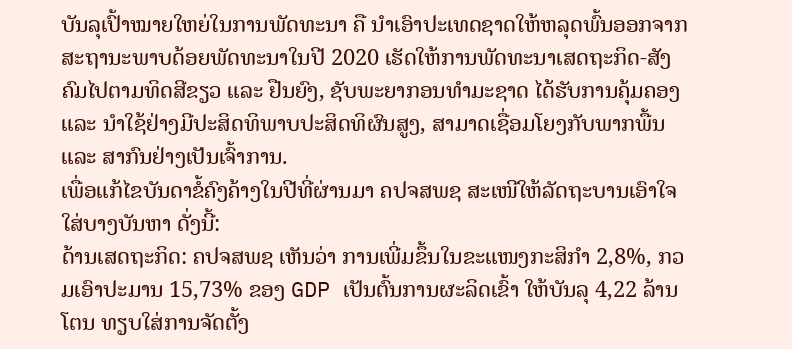ບັນລຸເປົ້າໝາຍໃຫຍ່ໃນການພັດທະນາ ຄື ນຳເອົາປະເທດຊາດໃຫ້ຫລຸດພົ້ນອອກຈາກສະຖານະພາບດ້ອຍພັດທະນາໃນປີ 2020 ເຮັດໃຫ້ການພັດທະນາເສດຖະກິດ-ສັງຄົມໄປຕາມທິດສີຂຽວ ແລະ ຢືນຍົງ, ຊັບພະຍາກອນທຳມະຊາດ ໄດ້ຮັບການຄຸ້ມຄອງ ແລະ ນຳໃຊ້ຢ່າງມີປະສິດທິພາບປະສິດທິຜົນສູງ, ສາມາດເຊື່ອມໂຍງກັບພາກພື້ນ ແລະ ສາກົນຢ່າງເປັນເຈົ້າການ.
ເພື່ອແກ້ໄຂບັນດາຂໍ້ຄົງຄ້າງໃນປີທີ່ຜ່ານມາ ຄປຈສພຊ ສະເໜີໃຫ້ລັດຖະບານເອົາໃຈໃສ່ບາງບັນຫາ ດັ່ງນີ້:
ດ້ານເສດຖະກິດ: ຄປຈສພຊ ເຫັນວ່າ ການເພີ່ມຂຶ້ນໃນຂະແໜງກະສິກໍາ 2,8%, ກວມເອົາປະມານ 15,73% ຂອງ GDP ເປັນຕົ້ນການຜະລິດເຂົ້າ ໃຫ້ບັນລຸ 4,22 ລ້ານໂຕນ ທຽບໃສ່ການຈັດຕັ້ງ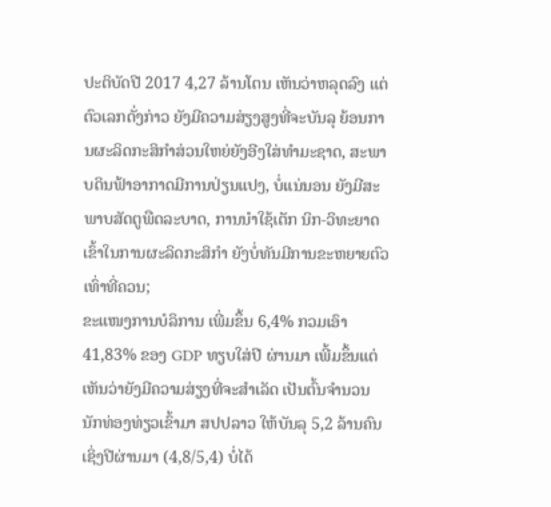ປະຕິບັດປີ 2017 4,27 ລ້ານໂຕນ ເຫັນວ່າຫລຸດລົງ ແຕ່ຕົວເລກດັ່ງກ່າວ ຍັງມີຄວາມສ່ຽງສູງທີ່ຈະບັນລຸ ຍ້ອນການຜະລິດກະສິກໍາສ່ວນໃຫຍ່ຍັງອີງໃສ່ທໍາມະຊາດ, ສະພາບດິນຟ້າອາກາດມີການປ່ຽນແປງ, ບໍ່ແນ່ນອນ ຍັງມີສະພາບສັດຕູພືດລະບາດ, ການນໍາໃຊ້ເຕັກ ນິກ-ວິທະຍາດເຂົ້າໃນການຜະລິດກະສິກຳ ຍັງບໍ່ທັນມີການຂະຫຍາຍຕົວເທົ່າທີ່ຄວນ;
ຂະແໜງການບໍລິການ ເພີ່ມຂຶ້ນ 6,4% ກວມເອົາ 41,83% ຂອງ GDP ທຽບໃສ່ປີ ຜ່ານມາ ເພີ້ມຂຶ້ນແຕ່ເຫັນວ່າຍັງມີຄວາມສ່ຽງທີ່ຈະສຳເລັດ ເປັນຕົ້ນຈຳນວນນັກທ່ອງທ່ຽວເຂົ້າມາ ສປປລາວ ໃຫ້ບັນລຸ 5,2 ລ້ານຄົນ ເຊິ່ງປີຜ່ານມາ (4,8/5,4) ບໍ່ໄດ້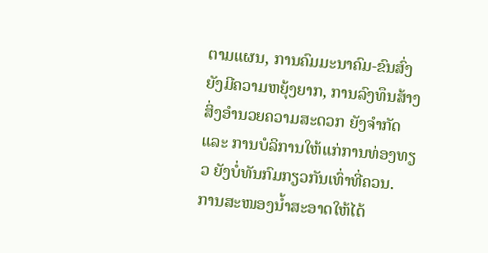ຕາມແຜນ, ການຄົມມະນາຄົມ-ຂົນສົ່ງ ຍັງມີຄວາມຫຍຸ້ງຍາກ, ການລົງທຶນສ້າງສິ່ງອຳນວຍຄວາມສະດວກ ຍັງຈຳກັດ ແລະ ການບໍລິການໃຫ້ແກ່ການທ່ອງທຽວ ຍັງບໍ່ທັນກົມກຽວກັນເທົ່າທີ່ຄວນ.
ການສະໜອງນ້ຳສະອາດໃຫ້ໄດ້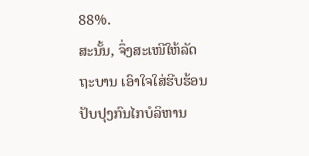88%.
ສະນັ້ນ, ຈຶ່ງສະເໜີໃຫ້ລັດຖະບານ ເອົາໃຈໃສ່ຮີບຮ້ອນປັບປຸງກົນໄກບໍລິຫານ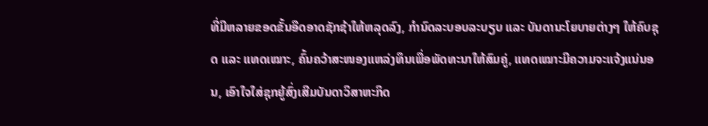ທີ່ມີຫລາຍຂອດຂັ້ນອືດອາດຊັກຊ້າໃຫ້ຫລຸດລົງ, ກຳນົດລະບອບລະບຽບ ແລະ ບັນດານະໂຍບາຍຕ່າງໆ ໃຫ້ຄົບຊຸດ ແລະ ແທດເໝາະ, ຄົ້ນຄວ້າສະໜອງແຫລ່ງທຶນເພື່ອພັດທະນາໃຫ້ສົມຄູ່, ແທດເໝາະມີຄວາມຈະແຈ້ງແນ່ນອນ, ເອົາໃຈໃສ່ຊຸກຍູ້ສົ່ງເສີມບັນດາວິສາຫະກິດ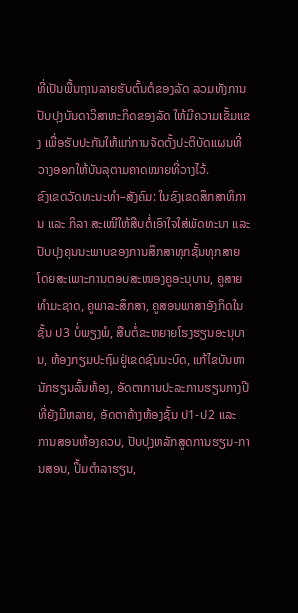ທີ່ເປັນພື້ນຖານລາຍຮັບຕົ້ນຕໍຂອງລັດ ລວມທັງການປັບປຸງບັນດາວິສາຫະກິດຂອງລັດ ໃຫ້ມີຄວາມເຂັ້ມແຂງ ເພື່ອຮັບປະກັນໃຫ້ແກ່ການຈັດຕັ້ງປະຕິບັດແຜນທີ່ວາງອອກໃຫ້ບັນລຸຕາມຄາດໝາຍທີ່ວາງໄວ້.
ຂົງເຂດວັດທະນະທໍາ–ສັງຄົມ: ໃນຂົງເຂດສຶກສາທິການ ແລະ ກິລາ ສະເໜີໃຫ້ສືບຕໍ່ເອົາໃຈໃສ່ພັດທະນາ ແລະ ປັບປຸງຄຸນນະພາບຂອງການສຶກສາທຸກຊັ້ນທຸກສາຍ ໂດຍສະເພາະການຕອບສະໜອງຄູອະນຸບານ, ຄູສາຍທຳມະຊາດ, ຄູພາລະສຶກສາ, ຄູສອນພາສາອັງກິດໃນຊັ້ນ ປ3 ບໍ່ພຽງພໍ, ສືບຕໍ່ຂະຫຍາຍໂຮງຮຽນອະນຸບານ, ຫ້ອງກຽມປະຖົມຢູ່ເຂດຊົນນະບົດ, ແກ້ໄຂບັນຫານັກຮຽນລົ້ນຫ້ອງ, ອັດຕາການປະລະການຮຽນກາງປີທີ່ຍັງມີຫລາຍ, ອັດຕາຄ້າງຫ້ອງຊັ້ນ ປ1-ປ2 ແລະ ການສອນຫ້ອງຄວບ, ປັບປຸງຫລັກສູດການຮຽນ-ການສອນ, ປຶ້ມຕໍາລາຮຽນ,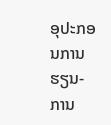ອຸປະກອນການຮຽນ-ການ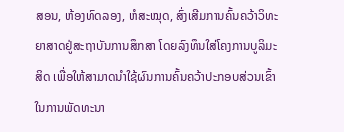ສອນ, ຫ້ອງທົດລອງ, ຫໍສະໝຸດ, ສົ່ງເສີມການຄົ້ນຄວ້າວິທະຍາສາດຢູ່ສະຖາບັນການສຶກສາ ໂດຍລົງທຶນໃສ່ໂຄງການບູລິມະສິດ ເພື່ອໃຫ້ສາມາດນຳໃຊ້ຜົນການຄົ້ນຄວ້າປະກອບສ່ວນເຂົ້າໃນການພັດທະນາ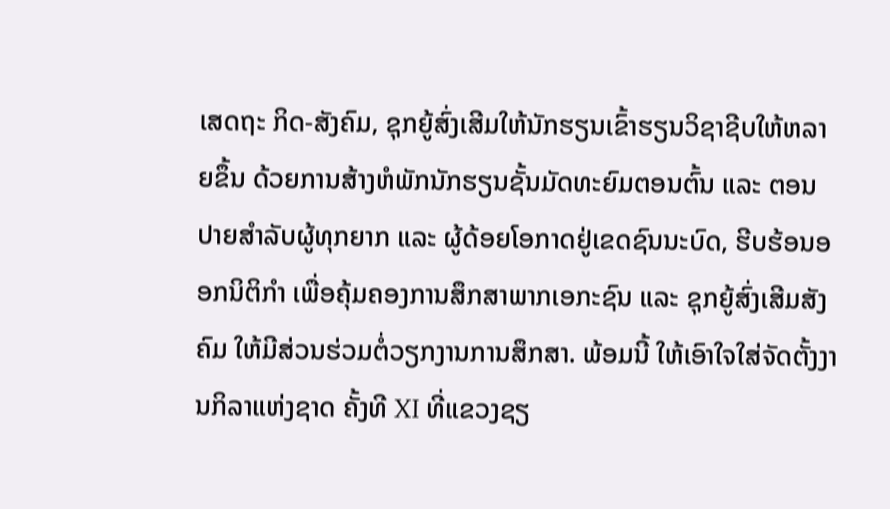ເສດຖະ ກິດ-ສັງຄົມ, ຊຸກຍູ້ສົ່ງເສີມໃຫ້ນັກຮຽນເຂົ້າຮຽນວິຊາຊີບໃຫ້ຫລາຍຂຶ້ນ ດ້ວຍການສ້າງຫໍພັກນັກຮຽນຊັ້ນມັດທະຍົມຕອນຕົ້ນ ແລະ ຕອນປາຍສຳລັບຜູ້ທຸກຍາກ ແລະ ຜູ້ດ້ອຍໂອກາດຢູ່ເຂດຊົນນະບົດ, ຮີບຮ້ອນອອກນິຕິກຳ ເພື່ອຄຸ້ມຄອງການສຶກສາພາກເອກະຊົນ ແລະ ຊຸກຍູ້ສົ່ງເສີມສັງຄົມ ໃຫ້ມີສ່ວນຮ່ວມຕໍ່ວຽກງານການສຶກສາ. ພ້ອມນີ້ ໃຫ້ເອົາໃຈໃສ່ຈັດຕັ້ງງານກິລາແຫ່ງຊາດ ຄັ້ງທີ XI ທີ່ແຂວງຊຽ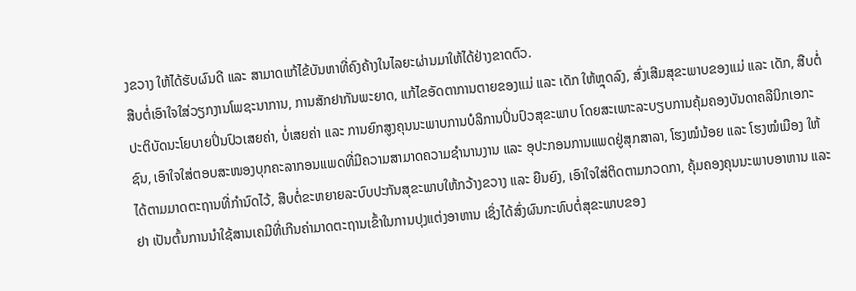ງຂວາງ ໃຫ້ໄດ້ຮັບຜົນດີ ແລະ ສາມາດແກ້ໄຂ້ບັນຫາທີ່ຄົງຄ້າງໃນໄລຍະຜ່ານມາໃຫ້ໄດ້ຢ່າງຂາດຕົວ.
ສືບຕໍ່ເອົາໃຈໃສ່ວຽກງານໂພຊະນາການ, ການສັກຢາກັນພະຍາດ, ແກ້ໄຂອັດຕາການຕາຍຂອງແມ່ ແລະ ເດັກ ໃຫ້ຫຼຸດລົງ, ສົ່ງເສີມສຸຂະພາບຂອງແມ່ ແລະ ເດັກ, ສືບຕໍ່ປະຕິບັດນະໂຍບາຍປິ່ນປົວເສຍຄ່າ, ບໍ່ເສຍຄ່າ ແລະ ການຍົກສູງຄຸນນະພາບການບໍລິການປິ່ນປົວສຸຂະພາບ ໂດຍສະເພາະລະບຽບການຄຸ້ມຄອງບັນດາຄລີນິກເອກະຊົນ, ເອົາໃຈໃສ່ຕອບສະໜອງບຸກຄະລາກອນແພດທີ່ມີຄວາມສາມາດຄວາມຊໍານານງານ ແລະ ອຸປະກອນການແພດຢູ່ສຸກສາລາ, ໂຮງໝໍນ້ອຍ ແລະ ໂຮງໝໍເມືອງ ໃຫ້ໄດ້ຕາມມາດຕະຖານທີ່ກຳນົດໄວ້, ສືບຕໍ່ຂະຫຍາຍລະບົບປະກັນສຸຂະພາບໃຫ້ກວ້າງຂວາງ ແລະ ຍືນຍົງ, ເອົາໃຈໃສ່ຕິດຕາມກວດກາ, ຄຸ້ມຄອງຄຸນນະພາບອາຫານ ແລະ ຢາ ເປັນຕົ້ນການນໍາໃຊ້ສານເຄມີທີ່ເກີນຄ່າມາດຕະຖານເຂົ້າໃນການປຸງແຕ່ງອາຫານ ເຊິ່ງໄດ້ສົ່ງຜົນກະທົບຕໍ່ສຸຂະພາບຂອງ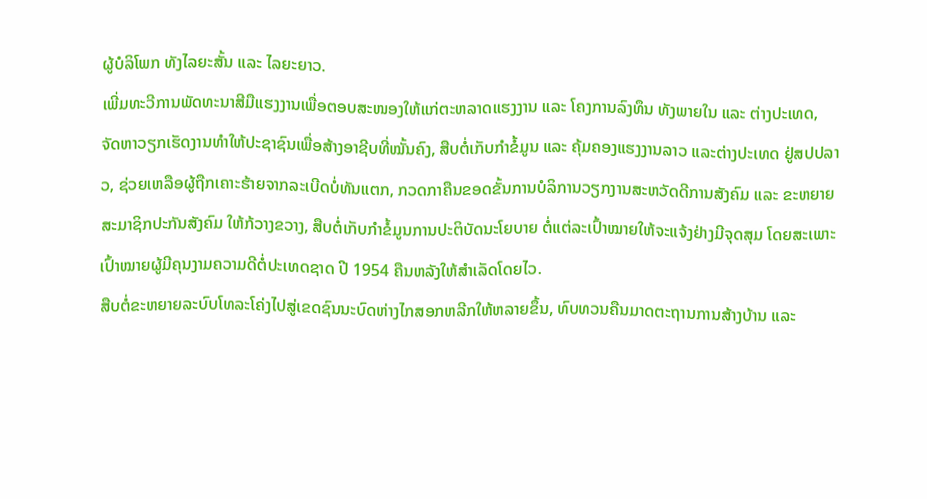ຜູ້ບໍລິໂພກ ທັງໄລຍະສັ້ນ ແລະ ໄລຍະຍາວ.
ເພີ່ມທະວີການພັດທະນາສີມືແຮງງານເພື່ອຕອບສະໜອງໃຫ້ແກ່ຕະຫລາດແຮງງານ ແລະ ໂຄງການລົງທຶນ ທັງພາຍໃນ ແລະ ຕ່າງປະເທດ, ຈັດຫາວຽກເຮັດງານທໍາໃຫ້ປະຊາຊົນເພື່ອສ້າງອາຊີບທີ່ໝັ້ນຄົງ, ສືບຕໍ່ເກັບກຳຂໍ້ມູນ ແລະ ຄຸ້ມຄອງແຮງງານລາວ ແລະຕ່າງປະເທດ ຢູ່ສປປລາວ, ຊ່ວຍເຫລືອຜູ້ຖືກເຄາະຮ້າຍຈາກລະເບີດບໍ່ທັນແຕກ, ກວດກາຄືນຂອດຂັ້ນການບໍລິການວຽກງານສະຫວັດດີການສັງຄົມ ແລະ ຂະຫຍາຍສະມາຊິກປະກັນສັງຄົມ ໃຫ້ກ້ວາງຂວາງ, ສືບຕໍ່ເກັບກໍາຂໍ້ມູນການປະຕິບັດນະໂຍບາຍ ຕໍ່ແຕ່ລະເປົ້າໝາຍໃຫ້ຈະແຈ້ງຢ່າງມີຈຸດສຸມ ໂດຍສະເພາະເປົ້າໝາຍຜູ້ມີຄຸນງາມຄວາມດີຕໍ່ປະເທດຊາດ ປີ 1954 ຄືນຫລັງໃຫ້ສໍາເລັດໂດຍໄວ.
ສືບຕໍ່ຂະຫຍາຍລະບົບໂທລະໂຄ່ງໄປສູ່ເຂດຊົນນະບົດຫ່າງໄກສອກຫລີກໃຫ້ຫລາຍຂຶ້ນ, ທົບທວນຄືນມາດຕະຖານການສ້າງບ້ານ ແລະ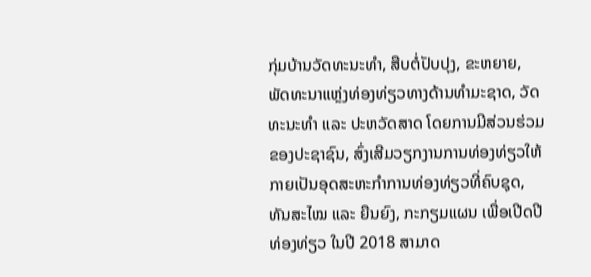ກຸ່ມບ້ານວັດທະນະທຳ, ສືບຕໍ່ປັບປຸງ, ຂະຫຍາຍ, ພັດທະນາແຫຼ່ງທ່ອງທ່ຽວທາງດ້ານທໍາມະຊາດ, ວັດທະນະທຳ ແລະ ປະຫວັດສາດ ໂດຍການມີສ່ວນຮ່ວມຂອງປະຊາຊົນ, ສົ່ງເສີມວຽກງານການທ່ອງທ່ຽວໃຫ້ກາຍເປັນອຸດສະຫະກຳການທ່ອງທ່ຽວທີ່ຄົບຊຸດ, ທັນສະໄໝ ແລະ ຍືນຍົງ, ກະກຽມແຜນ ເພື່ອເປີດປີທ່ອງທ່ຽວ ໃນປີ 2018 ສາມາດ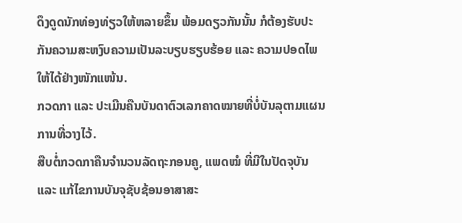ດຶງດູດນັກທ່ອງທ່ຽວໃຫ້ຫລາຍຂຶ້ນ ພ້ອມດຽວກັນນັ້ນ ກໍຕ້ອງຮັບປະກັນຄວາມສະຫງົບຄວາມເປັນລະບຽບຮຽບຮ້ອຍ ແລະ ຄວາມປອດໄພໃຫ້ໄດ້ຢ່າງໜັກແໜ້ນ.
ກວດກາ ແລະ ປະເມີນຄືນບັນດາຕົວເລກຄາດໝາຍທີ່ບໍ່ບັນລຸຕາມແຜນການທີ່ວາງໄວ້.
ສືບຕໍ່ກວດກາຄືນຈຳນວນລັດຖະກອນຄູ, ແພດໝໍ ທີ່ມີໃນປັດຈຸບັນ ແລະ ແກ້ໄຂການບັນຈຸຊັບຊ້ອນອາສາສະ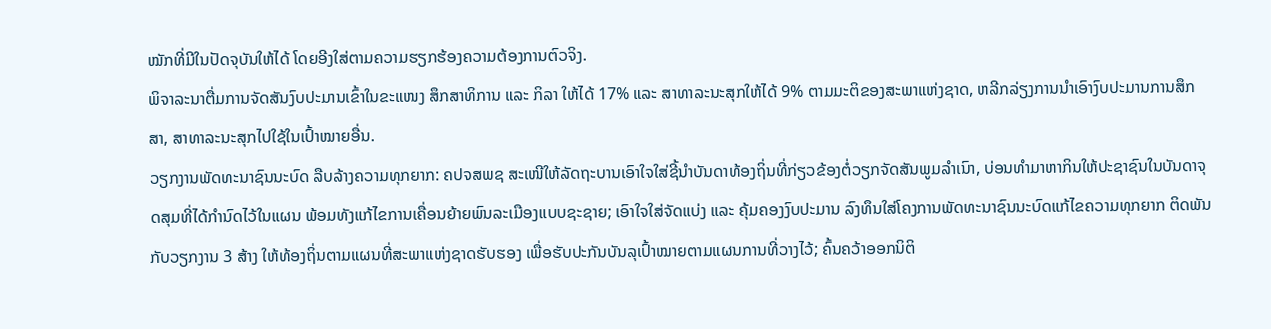ໝັກທີ່ມີໃນປັດຈຸບັນໃຫ້ໄດ້ ໂດຍອີງໃສ່ຕາມຄວາມຮຽກຮ້ອງຄວາມຕ້ອງການຕົວຈິງ.
ພິຈາລະນາຕື່ມການຈັດສັນງົບປະມານເຂົ້າໃນຂະແໜງ ສຶກສາທິການ ແລະ ກິລາ ໃຫ້ໄດ້ 17% ແລະ ສາທາລະນະສຸກໃຫ້ໄດ້ 9% ຕາມມະຕິຂອງສະພາແຫ່ງຊາດ, ຫລີກລ່ຽງການນຳເອົາງົບປະມານການສຶກສາ, ສາທາລະນະສຸກໄປໃຊ້ໃນເປົ້າໝາຍອື່ນ.
ວຽກງານພັດທະນາຊົນນະບົດ ລືບລ້າງຄວາມທຸກຍາກ: ຄປຈສພຊ ສະເໜີໃຫ້ລັດຖະບານເອົາໃຈໃສ່ຊີ້ນໍາບັນດາທ້ອງຖິ່ນທີ່ກ່ຽວຂ້ອງຕໍ່ວຽກຈັດສັນພູມລໍາເນົາ, ບ່ອນທໍາມາຫາກິນໃຫ້ປະຊາຊົນໃນບັນດາຈຸດສຸມທີ່ໄດ້ກໍານົດໄວ້ໃນແຜນ ພ້ອມທັງແກ້ໄຂການເຄື່ອນຍ້າຍພົນລະເມືອງແບບຊະຊາຍ; ເອົາໃຈໃສ່ຈັດແບ່ງ ແລະ ຄຸ້ມຄອງງົບປະມານ ລົງທຶນໃສ່ໂຄງການພັດທະນາຊົນນະບົດແກ້ໄຂຄວາມທຸກຍາກ ຕິດພັນກັບວຽກງານ 3 ສ້າງ ໃຫ້ທ້ອງຖິ່ນຕາມແຜນທີ່ສະພາແຫ່ງຊາດຮັບຮອງ ເພື່ອຮັບປະກັນບັນລຸເປົ້າໝາຍຕາມແຜນການທີ່ວາງໄວ້; ຄົ້ນຄວ້າອອກນິຕິ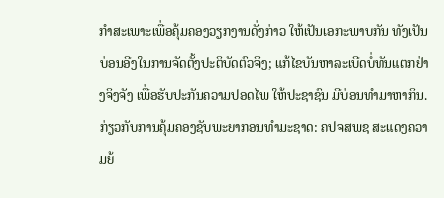ກຳສະເພາະເພື່ອຄຸ້ມຄອງວຽກງານດັ່ງກ່າວ ໃຫ້ເປັນເອກະພາບກັນ ທັງເປັນບ່ອນອີງໃນການຈັດຕັ້ງປະຕິບັດຕົວຈິງ; ແກ້ໄຂບັນຫາລະເບີດບໍ່ທັນແຕກຢ່າງຈິງຈັງ ເພື່ອຮັບປະກັນຄວາມປອດໄພ ໃຫ້ປະຊາຊົນ ມີບ່ອນທຳມາຫາກິນ.
ກ່ຽວກັບການຄຸ້ມຄອງຊັບພະຍາກອນທຳມະຊາດ: ຄປຈສພຊ ສະແດງຄວາມຍ້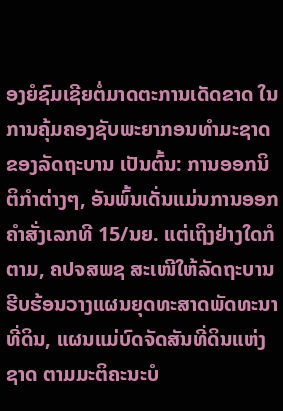ອງຍໍຊົມເຊີຍຕໍ່ມາດຕະການເດັດຂາດ ໃນການຄຸ້ມຄອງຊັບພະຍາກອນທຳມະຊາດຂອງລັດຖະບານ ເປັນຕົ້ນ: ການອອກນິຕິກໍາຕ່າງໆ, ອັນພົ້ນເດັ່ນແມ່ນການອອກຄໍາສັ່ງເລກທີ 15/ນຍ. ແຕ່ເຖິງຢ່າງໃດກໍຕາມ, ຄປຈສພຊ ສະເໜີໃຫ້ລັດຖະບານຮີບຮ້ອນວາງແຜນຍຸດທະສາດພັດທະນາທີ່ດິນ, ແຜນແມ່ບົດຈັດສັນທີ່ດິນແຫ່ງຊາດ ຕາມມະຕິຄະນະບໍ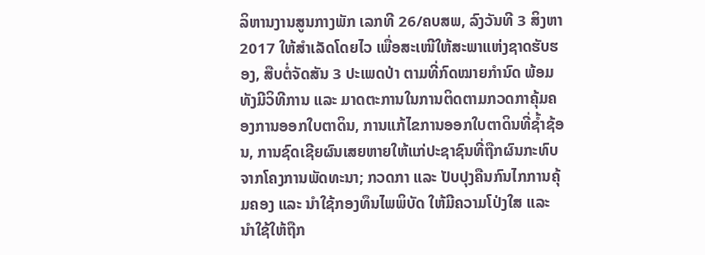ລິຫານງານສູນກາງພັກ ເລກທີ 26/ຄບສພ, ລົງວັນທີ 3 ສິງຫາ 2017 ໃຫ້ສຳເລັດໂດຍໄວ ເພື່ອສະເໜີໃຫ້ສະພາແຫ່ງຊາດຮັບຮອງ, ສືບຕໍ່ຈັດສັນ 3 ປະເພດປ່າ ຕາມທີ່ກົດໝາຍກໍານົດ ພ້ອມທັງມີວິທີການ ແລະ ມາດຕະການໃນການຕິດຕາມກວດກາຄຸ້ມຄອງການອອກໃບຕາດິນ, ການແກ້ໄຂການອອກໃບຕາດິນທີ່ຊໍ້າຊ້ອນ, ການຊົດເຊີຍຜົນເສຍຫາຍໃຫ້ແກ່ປະຊາຊົນທີ່ຖືກຜົນກະທົບຈາກໂຄງການພັດທະນາ; ກວດກາ ແລະ ປັບປຸງຄືນກົນໄກການຄຸ້ມຄອງ ແລະ ນຳໃຊ້ກອງທຶນໄພພິບັດ ໃຫ້ມີຄວາມໂປ່ງໃສ ແລະ ນຳໃຊ້ໃຫ້ຖືກ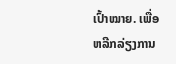ເປົ້າໝາຍ. ເພື່ອຫລີກລ່ຽງການ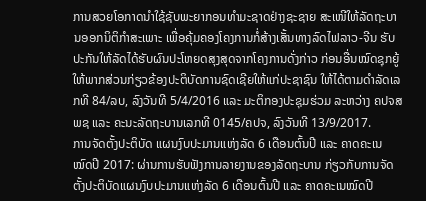ການສວຍໂອກາດນຳໃຊ້ຊັບພະຍາກອນທຳມະຊາດຢ່າງຊະຊາຍ ສະເໜີໃຫ້ລັດຖະບານອອກນິຕິກຳສະເພາະ ເພື່ອຄຸ້ມຄອງໂຄງການກໍ່ສ້າງເສັ້ນທາງລົດໄຟລາວ-ຈີນ ຮັບປະກັນໃຫ້ລັດໄດ້ຮັບຜົນປະໂຫຍດສຸງສຸດຈາກໂຄງການດັ່ງກ່າວ ກ່ອນອື່ນໝົດຊຸກຍູ້ໃຫ້ພາກສ່ວນກ່ຽວຂ້ອງປະຕິບັດການຊົດເຊີຍໃຫ້ແກ່ປະຊາຊົນ ໃຫ້ໄດ້ຕາມດຳລັດເລກທີ 84/ລບ, ລົງວັນທີ 5/4/2016 ແລະ ມະຕິກອງປະຊຸມຮ່ວມ ລະຫວ່າງ ຄປຈສພຊ ແລະ ຄະນະລັດຖະບານເລກທີ 0145/ຄປຈ, ລົງວັນທີ 13/9/2017.
ການຈັດຕັ້ງປະຕິບັດ ແຜນງົບປະມານແຫ່ງລັດ 6 ເດືອນຕົ້ນປີ ແລະ ຄາດຄະເນ ໝົດປີ 2017: ຜ່ານການຮັບຟັງການລາຍງານຂອງລັດຖະບານ ກ່ຽວກັບການຈັດຕັ້ງປະຕິບັດແຜນງົບປະມານແຫ່ງລັດ 6 ເດືອນຕົ້ນປີ ແລະ ຄາດຄະເນໝົດປີ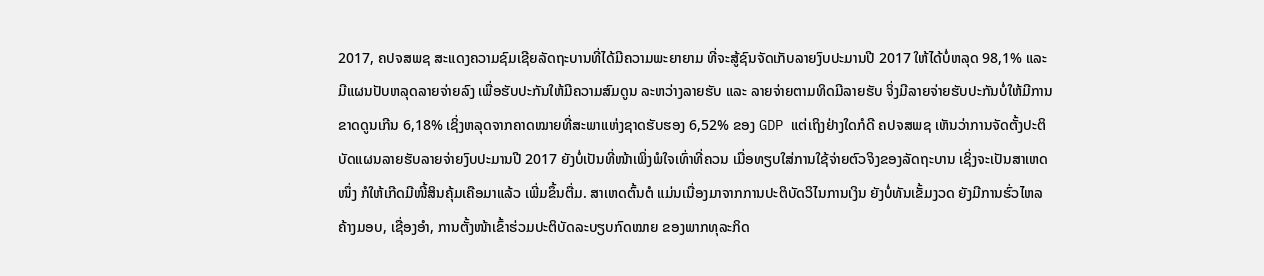2017, ຄປຈສພຊ ສະແດງຄວາມຊົມເຊີຍລັດຖະບານທີ່ໄດ້ມີຄວາມພະຍາຍາມ ທີ່ຈະສູ້ຊົນຈັດເກັບລາຍງົບປະມານປີ 2017 ໃຫ້ໄດ້ບໍ່ຫລຸດ 98,1% ແລະ ມີແຜນປັບຫລຸດລາຍຈ່າຍລົງ ເພື່ອຮັບປະກັນໃຫ້ມີຄວາມສົມດູນ ລະຫວ່າງລາຍຮັບ ແລະ ລາຍຈ່າຍຕາມທິດມີລາຍຮັບ ຈິ່ງມີລາຍຈ່າຍຮັບປະກັນບໍ່ໃຫ້ມີການຂາດດູນເກີນ 6,18% ເຊິ່ງຫລຸດຈາກຄາດໝາຍທີ່ສະພາແຫ່ງຊາດຮັບຮອງ 6,52% ຂອງ GDP ແຕ່ເຖິງຢ່າງໃດກໍດີ ຄປຈສພຊ ເຫັນວ່າການຈັດຕັ້ງປະຕິບັດແຜນລາຍຮັບລາຍຈ່າຍງົບປະມານປີ 2017 ຍັງບໍ່ເປັນທີ່ໜ້າເພິ່ງພໍໃຈເທົ່າທີ່ຄວນ ເມື່ອທຽບໃສ່ການໃຊ້ຈ່າຍຕົວຈິງຂອງລັດຖະບານ ເຊິ່ງຈະເປັນສາເຫດໜຶ່ງ ກໍໃຫ້ເກີດມີໜີ້ສິນຄຸ້ມເຄືອມາແລ້ວ ເພີ່ມຂຶ້ນຕື່ມ. ສາເຫດຕົ້ນຕໍ ແມ່ນເນື່ອງມາຈາກການປະຕິບັດວິໄນການເງິນ ຍັງບໍ່ທັນເຂັ້ມງວດ ຍັງມີການຮົ່ວໄຫລຄ້າງມອບ, ເຊື່ອງອຳ, ການຕັ້ງໜ້າເຂົ້າຮ່ວມປະຕິບັດລະບຽບກົດໝາຍ ຂອງພາກທຸລະກິດ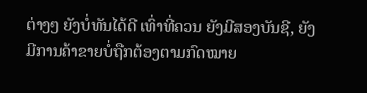ຕ່າງໆ ຍັງບໍ່ທັນໄດ້ດີ ເທົ່າທີ່ຄວນ ຍັງມີສອງບັນຊີ, ຍັງມີການຄ້າຂາຍບໍ່ຖືກຕ້ອງຕາມກົດໝາຍ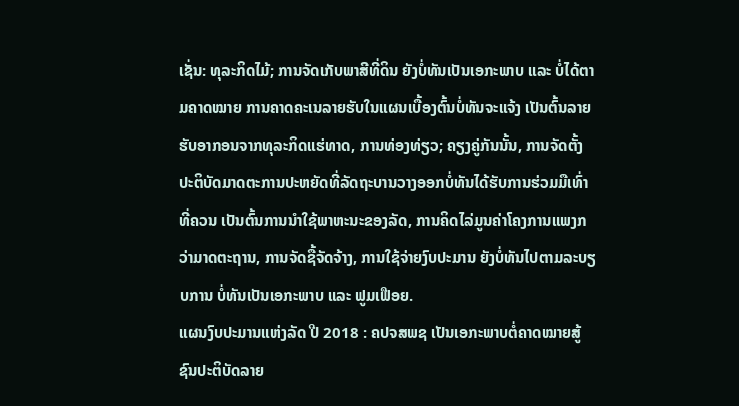ເຊັ່ນ: ທຸລະກິດໄມ້; ການຈັດເກັບພາສີທີ່ດິນ ຍັງບໍ່ທັນເປັນເອກະພາບ ແລະ ບໍ່ໄດ້ຕາມຄາດໝາຍ ການຄາດຄະເນລາຍຮັບໃນແຜນເບື້ອງຕົ້ນບໍ່ທັນຈະແຈ້ງ ເປັນຕົ້ນລາຍຮັບອາກອນຈາກທຸລະກິດແຮ່ທາດ, ການທ່ອງທ່ຽວ; ຄຽງຄູ່ກັນນັ້ນ, ການຈັດຕັ້ງປະຕິບັດມາດຕະການປະຫຍັດທີ່ລັດຖະບານວາງອອກບໍ່ທັນໄດ້ຮັບການຮ່ວມມືເທົ່າທີ່ຄວນ ເປັນຕົ້ນການນຳໃຊ້ພາຫະນະຂອງລັດ, ການຄິດໄລ່ມູນຄ່າໂຄງການແພງກວ່າມາດຕະຖານ, ການຈັດຊື້ຈັດຈ້າງ, ການໃຊ້ຈ່າຍງົບປະມານ ຍັງບໍ່ທັນໄປຕາມລະບຽບການ ບໍ່ທັນເປັນເອກະພາບ ແລະ ຟູມເຟືອຍ.
ແຜນງົບປະມານແຫ່ງລັດ ປີ 2018 : ຄປຈສພຊ ເປັນເອກະພາບຕໍ່ຄາດໝາຍສູ້ຊົນປະຕິບັດລາຍ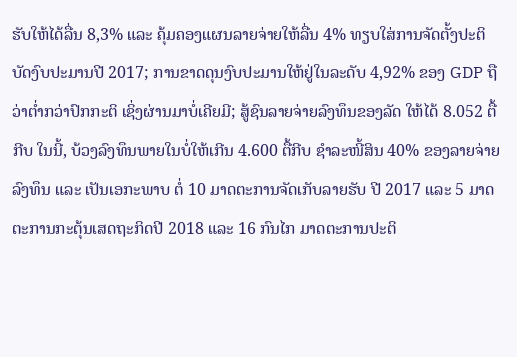ຮັບໃຫ້ໄດ້ລື່ນ 8,3% ແລະ ຄຸ້ມຄອງແຜນລາຍຈ່າຍໃຫ້ລື່ນ 4% ທຽບໃສ່ການຈັດຕັ້ງປະຕິບັດງົບປະມານປີ 2017; ການຂາດດຸນງົບປະມານໃຫ້ຢູ່ໃນລະດັບ 4,92% ຂອງ GDP ຖືວ່າຕ່ຳກວ່າປົກກະຕິ ເຊິ່ງຜ່ານມາບໍ່ເຄີຍມີ; ສູ້ຊົນລາຍຈ່າຍລົງທຶນຂອງລັດ ໃຫ້ໄດ້ 8.052 ຕື້ກີບ ໃນນີ້, ບ້ວງລົງທຶນພາຍໃນບໍ່ໃຫ້ເກີນ 4.600 ຕື້ກີບ ຊຳລະໜີ້ສິນ 40% ຂອງລາຍຈ່າຍລົງທຶນ ແລະ ເປັນເອກະພາບ ຕໍ່ 10 ມາດຕະການຈັດເກັບລາຍຮັບ ປີ 2017 ແລະ 5 ມາດຕະການກະຕຸ້ນເສດຖະກິດປີ 2018 ແລະ 16 ກົນໄກ ມາດຕະການປະຕິ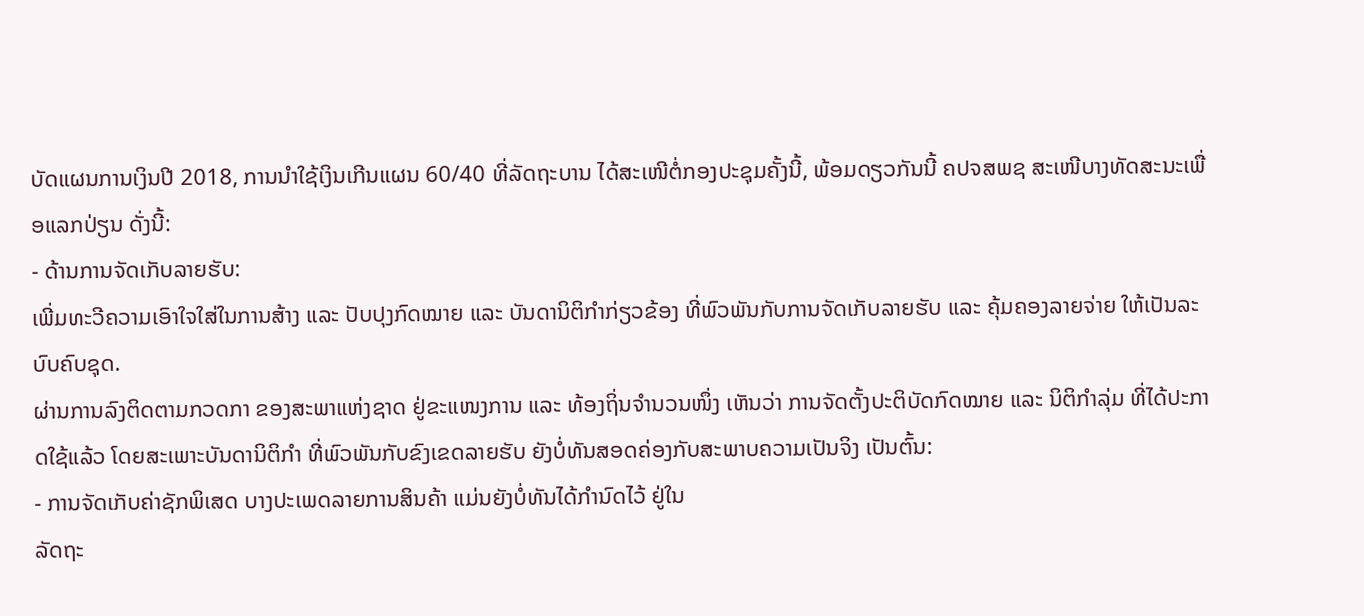ບັດແຜນການເງິນປີ 2018, ການນຳໃຊ້ເງິນເກີນແຜນ 60/40 ທີ່ລັດຖະບານ ໄດ້ສະເໜີຕໍ່ກອງປະຊຸມຄັ້ງນີ້, ພ້ອມດຽວກັນນີ້ ຄປຈສພຊ ສະເໜີບາງທັດສະນະເພື່ອແລກປ່ຽນ ດັ່ງນີ້:
- ດ້ານການຈັດເກັບລາຍຮັບ:
ເພີ່ມທະວີຄວາມເອົາໃຈໃສ່ໃນການສ້າງ ແລະ ປັບປຸງກົດໝາຍ ແລະ ບັນດານິຕິກຳກ່ຽວຂ້ອງ ທີ່ພົວພັນກັບການຈັດເກັບລາຍຮັບ ແລະ ຄຸ້ມຄອງລາຍຈ່າຍ ໃຫ້ເປັນລະບົບຄົບຊຸດ.
ຜ່ານການລົງຕິດຕາມກວດກາ ຂອງສະພາແຫ່ງຊາດ ຢູ່ຂະແໜງການ ແລະ ທ້ອງຖິ່ນຈຳນວນໜຶ່ງ ເຫັນວ່າ ການຈັດຕັ້ງປະຕິບັດກົດໝາຍ ແລະ ນິຕິກໍາລຸ່ມ ທີ່ໄດ້ປະກາດໃຊ້ແລ້ວ ໂດຍສະເພາະບັນດານິຕິກຳ ທີ່ພົວພັນກັບຂົງເຂດລາຍຮັບ ຍັງບໍ່ທັນສອດຄ່ອງກັບສະພາບຄວາມເປັນຈິງ ເປັນຕົ້ນ:
- ການຈັດເກັບຄ່າຊັກພິເສດ ບາງປະເພດລາຍການສິນຄ້າ ແມ່ນຍັງບໍ່ທັນໄດ້ກຳນົດໄວ້ ຢູ່ໃນ
ລັດຖະ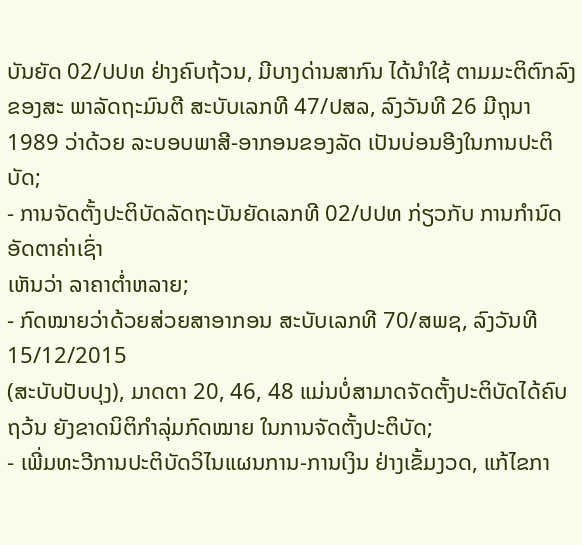ບັນຍັດ 02/ປປທ ຢ່າງຄົບຖ້ວນ, ມີບາງດ່ານສາກົນ ໄດ້ນໍາໃຊ້ ຕາມມະຕິຕົກລົງ ຂອງສະ ພາລັດຖະມົນຕີ ສະບັບເລກທີ 47/ປສລ, ລົງວັນທີ 26 ມີຖຸນາ 1989 ວ່າດ້ວຍ ລະບອບພາສີ-ອາກອນຂອງລັດ ເປັນບ່ອນອີງໃນການປະຕິບັດ;
- ການຈັດຕັ້ງປະຕິບັດລັດຖະບັນຍັດເລກທີ 02/ປປທ ກ່ຽວກັບ ການກຳນົດອັດຕາຄ່າເຊົ່າ
ເຫັນວ່າ ລາຄາຕ່ຳຫລາຍ;
- ກົດໝາຍວ່າດ້ວຍສ່ວຍສາອາກອນ ສະບັບເລກທີ 70/ສພຊ, ລົງວັນທີ 15/12/2015
(ສະບັບປັບປຸງ), ມາດຕາ 20, 46, 48 ແມ່ນບໍ່ສາມາດຈັດຕັ້ງປະຕິບັດໄດ້ຄົບຖວ້ນ ຍັງຂາດນິຕິກຳລຸ່ມກົດໝາຍ ໃນການຈັດຕັ້ງປະຕິບັດ;
- ເພີ່ມທະວີການປະຕິບັດວິໄນແຜນການ-ການເງິນ ຢ່າງເຂັ້ມງວດ, ແກ້ໄຂກາ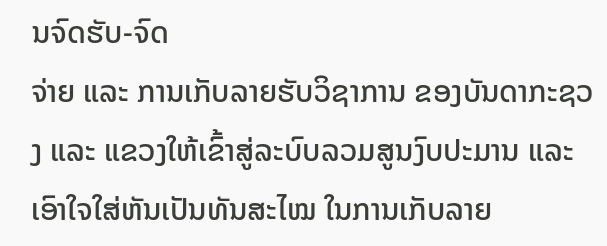ນຈົດຮັບ-ຈົດ
ຈ່າຍ ແລະ ການເກັບລາຍຮັບວິຊາການ ຂອງບັນດາກະຊວງ ແລະ ແຂວງໃຫ້ເຂົ້າສູ່ລະບົບລວມສູນງົບປະມານ ແລະ ເອົາໃຈໃສ່ຫັນເປັນທັນສະໄໝ ໃນການເກັບລາຍ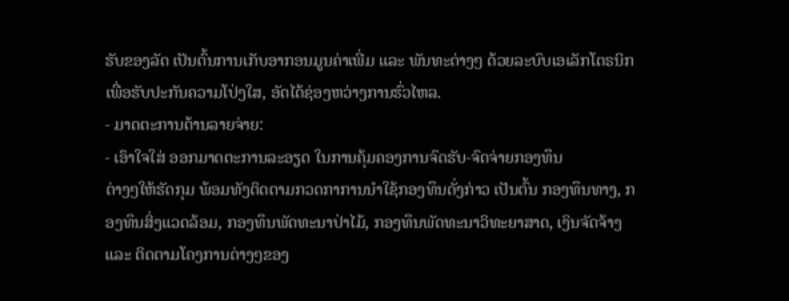ຮັບຂອງລັດ ເປັນຕົ້ນການເກັບອາກອນມູນຄ່າເພີ່ມ ແລະ ພັນທະຕ່າງໆ ດ້ວຍລະບົບເອເລັກໂຕຣນິກ ເພື່ອຮັບປະກັນຄວາມໂປ່ງໃສ, ອັດໄດ້ຊ່ອງຫວ່າງການຮົ່ວໄຫລ.
- ມາດຕະການດ້ານລາຍຈ່າຍ:
- ເອົາໃຈໃສ່ ອອກມາດຕະການລະອຽດ ໃນການຄຸ້ມຄອງການຈົດຮັບ-ຈົດຈ່າຍກອງທຶນ
ຕ່າງໆໃຫ້ຮັດກຸມ ພ້ອມທັງຕິດຕາມກວດກາການນຳໃຊ້ກອງທຶນດັ່ງກ່າວ ເປັນຕົ້ນ ກອງທຶນທາງ, ກອງທຶນສິ່ງແວດລ້ອມ, ກອງທຶນພັດທະນາປ່າໄມ້, ກອງທຶນພັດທະນາວິທະຍາສາດ, ເງິນຈັດຈ້າງ ແລະ ຕິດຕາມໂຄງການຕ່າງໆຂອງ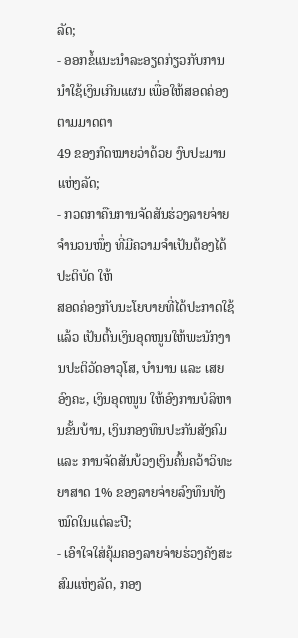ລັດ;
- ອອກຂໍ້ແນະນຳລະອຽດກ່ຽວກັບການນຳໃຊ້ເງິນເກີນແຜນ ເພື່ອໃຫ້ສອດຄ່ອງ ຕາມມາດຕາ
49 ຂອງກົດໝາຍວ່າດ້ວຍ ງົບປະມານແຫ່ງລັດ;
- ກວດກາຄືນການຈັດສັນຮ່ວງລາຍຈ່າຍຈໍານວນໜຶ່ງ ທີ່ມີຄວາມຈຳເປັນຕ້ອງໄດ້ປະຕິບັດ ໃຫ້
ສອດຄ່ອງກັບນະໂຍບາຍທີ່ໄດ້ປະກາດໃຊ້ແລ້ວ ເປັນຕົ້ນເງິນອຸດໜູນໃຫ້ພະນັກງານປະຕິວັດອາວຸໂສ, ບຳນານ ແລະ ເສຍອົງຄະ, ເງິນອຸດໜູນ ໃຫ້ອົງການບໍລິຫານຂັ້ນບ້ານ, ເງິນກອງທຶນປະກັນສັງຄົມ ແລະ ການຈັດສັນບ້ວງເງິນຄົ້ນຄວ້າວິທະຍາສາດ 1% ຂອງລາຍຈ່າຍລົງທຶນທັງໝົດໃນແຕ່ລະປີ;
- ເອົາໃຈໃສ່ຄຸ້ມຄອງລາຍຈ່າຍຮ່ວງຄັງສະສົມແຫ່ງລັດ, ກອງ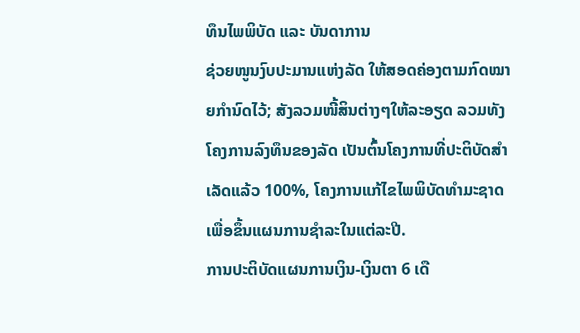ທຶນໄພພິບັດ ແລະ ບັນດາການ
ຊ່ວຍໜູນງົບປະມານແຫ່ງລັດ ໃຫ້ສອດຄ່ອງຕາມກົດໝາຍກຳນົດໄວ້; ສັງລວມໜີ້ສິນຕ່າງໆໃຫ້ລະອຽດ ລວມທັງໂຄງການລົງທຶນຂອງລັດ ເປັນຕົ້ນໂຄງການທີ່ປະຕິບັດສຳເລັດແລ້ວ 100%, ໂຄງການແກ້ໄຂໄພພິບັດທຳມະຊາດ ເພື່ອຂຶ້ນແຜນການຊຳລະໃນແຕ່ລະປີ.
ການປະຕິບັດແຜນການເງິນ-ເງິນຕາ 6 ເດື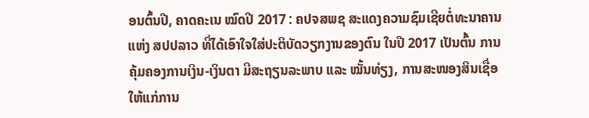ອນຕົ້ນປີ, ຄາດຄະເນ ໝົດປີ 2017 : ຄປຈສພຊ ສະແດງຄວາມຊົມເຊີຍຕໍ່ທະນາຄານແຫ່ງ ສປປລາວ ທີ່ໄດ້ເອົາໃຈໃສ່ປະຕິບັດວຽກງານຂອງຕົນ ໃນປີ 2017 ເປັນຕົ້ນ ການຄຸ້ມຄອງການເງິນ-ເງິນຕາ ມີສະຖຽນລະພາບ ແລະ ໝັ້ນທ່ຽງ, ການສະໜອງສິນເຊື່ອ ໃຫ້ແກ່ການ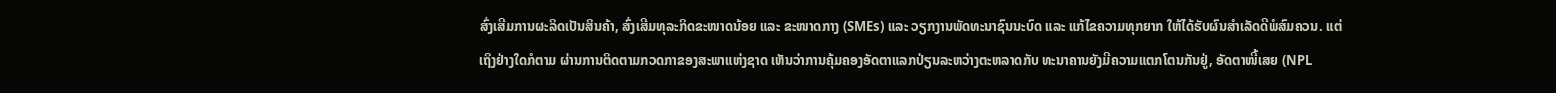ສົ່ງເສີມການຜະລິດເປັນສິນຄ້າ, ສົ່ງເສີມທຸລະກິດຂະໜາດນ້ອຍ ແລະ ຂະໜາດກາງ (SMEs) ແລະ ວຽກງານພັດທະນາຊົນນະບົດ ແລະ ແກ້ໄຂຄວາມທຸກຍາກ ໃຫ້ໄດ້ຮັບຜົນສຳເລັດດີພໍສົມຄວນ. ແຕ່ເຖິງຢ່າງໃດກໍຕາມ ຜ່ານການຕິດຕາມກວດກາຂອງສະພາແຫ່ງຊາດ ເຫັນວ່າການຄຸ້ມຄອງອັດຕາແລກປ່ຽນລະຫວ່າງຕະຫລາດກັບ ທະນາຄານຍັງມີຄວາມແຕກໂຕນກັນຢູ່, ອັດຕາໜີ້ເສຍ (NPL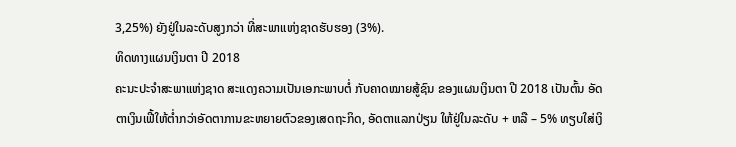3,25%) ຍັງຢູ່ໃນລະດັບສູງກວ່າ ທີ່ສະພາແຫ່ງຊາດຮັບຮອງ (3%).
ທິດທາງແຜນເງິນຕາ ປີ 2018
ຄະນະປະຈຳສະພາແຫ່ງຊາດ ສະແດງຄວາມເປັນເອກະພາບຕໍ່ ກັບຄາດໝາຍສູ້ຊົນ ຂອງແຜນເງິນຕາ ປີ 2018 ເປັນຕົ້ນ ອັດຕາເງິນເຟີ້ໃຫ້ຕ່ຳກວ່າອັດຕາການຂະຫຍາຍຕົວຂອງເສດຖະກິດ, ອັດຕາແລກປ່ຽນ ໃຫ້ຢູ່ໃນລະດັບ + ຫລື – 5% ທຽບໃສ່ເງິ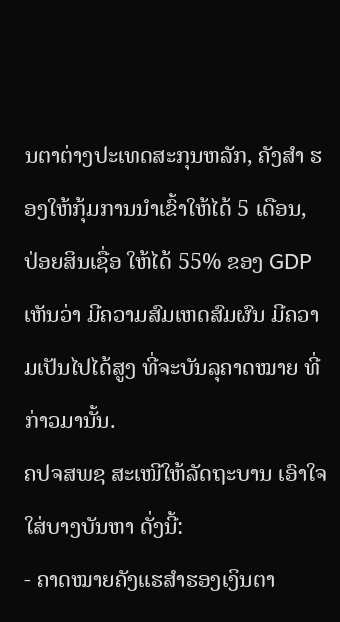ນຕາຕ່າງປະເທດສະກຸນຫລັກ, ຄັງສຳ ຮອງໃຫ້ກຸ້ມການນຳເຂົ້າໃຫ້ໄດ້ 5 ເດືອນ, ປ່ອຍສິນເຊື່ອ ໃຫ້ໄດ້ 55% ຂອງ GDP ເຫັນວ່າ ມີຄວາມສົມເຫດສົມຜົນ ມີຄວາມເປັນໄປໄດ້ສູງ ທີ່ຈະບັນລຸຄາດໝາຍ ທີ່ກ່າວມານັ້ນ.
ຄປຈສພຊ ສະເໜີໃຫ້ລັດຖະບານ ເອົາໃຈໃສ່ບາງບັນຫາ ດັ່ງນີ້:
- ຄາດໝາຍຄັງແຮສຳຮອງເງິນຕາ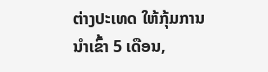ຕ່າງປະເທດ ໃຫ້ກຸ້ມການນຳເຂົ້າ 5 ເດືອນ,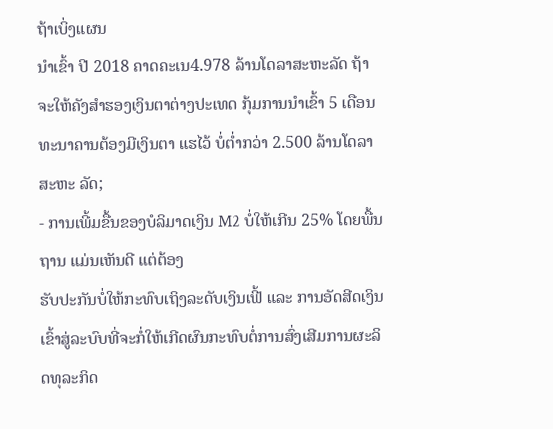ຖ້າເບິ່ງແຜນ
ນຳເຂົ້າ ປີ 2018 ຄາດຄະເນ4.978 ລ້ານໂດລາສະຫະລັດ ຖ້າຈະໃຫ້ຄັງສຳຮອງເງິນຕາຕ່າງປະເທດ ກຸ້ມການນຳເຂົ້າ 5 ເດືອນ ທະນາຄານຕ້ອງມີເງິນຕາ ແຮໄວ້ ບໍ່ຕ່ຳກວ່າ 2.500 ລ້ານໂດລາສະຫະ ລັດ;
- ການເພີ້ມຂື້ນຂອງບໍລິມາດເງິນ M2 ບໍ່ໃຫ້ເກີນ 25% ໂດຍພື້ນຖານ ແມ່ນເຫັນດີ ແຕ່ຕ້ອງ
ຮັບປະກັນບໍ່ໃຫ້ກະທົບເຖິງລະດັບເງິນເຟີ້ ແລະ ການອັດສີດເງິນເຂົ້າສູ່ລະບົບທີ່ຈະກໍ່ໃຫ້ເກີດຜົນກະທົບຕໍ່ການສົ່ງເສີມການຜະລິດທຸລະກິດ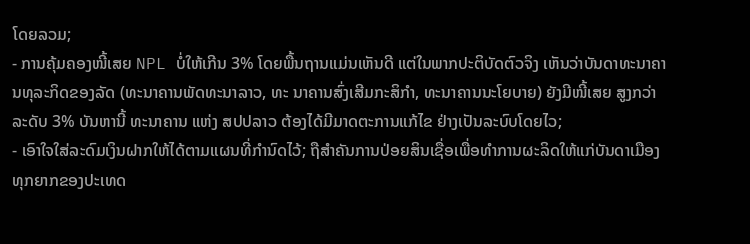ໂດຍລວມ;
- ການຄຸ້ມຄອງໜີ້ເສຍ NPL ບໍ່ໃຫ້ເກີນ 3% ໂດຍພື້ນຖານແມ່ນເຫັນດີ ແຕ່ໃນພາກປະຕິບັດຕົວຈິງ ເຫັນວ່າບັນດາທະນາຄານທຸລະກິດຂອງລັດ (ທະນາຄານພັດທະນາລາວ, ທະ ນາຄານສົ່ງເສີມກະສິກຳ, ທະນາຄານນະໂຍບາຍ) ຍັງມີໜີ້ເສຍ ສູງກວ່າລະດັບ 3% ບັນຫານີ້ ທະນາຄານ ແຫ່ງ ສປປລາວ ຕ້ອງໄດ້ມີມາດຕະການແກ້ໄຂ ຢ່າງເປັນລະບົບໂດຍໄວ;
- ເອົາໃຈໃສ່ລະດົມເງິນຝາກໃຫ້ໄດ້ຕາມແຜນທີ່ກຳນົດໄວ້; ຖືສຳຄັນການປ່ອຍສິນເຊື່ອເພື່ອທຳການຜະລິດໃຫ້ແກ່ບັນດາເມືອງທຸກຍາກຂອງປະເທດ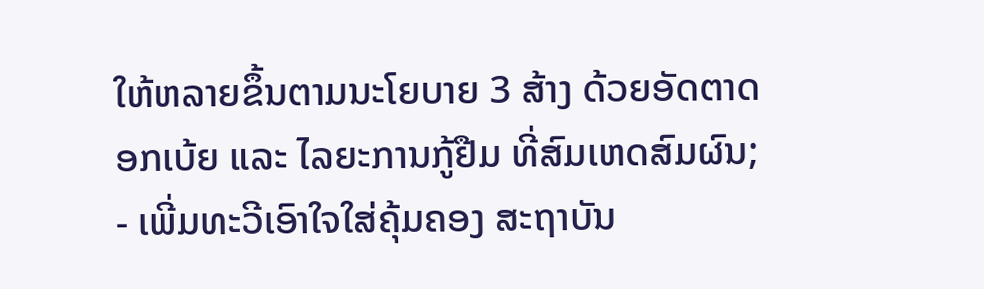ໃຫ້ຫລາຍຂຶ້ນຕາມນະໂຍບາຍ 3 ສ້າງ ດ້ວຍອັດຕາດອກເບ້ຍ ແລະ ໄລຍະການກູ້ຢືມ ທີ່ສົມເຫດສົມຜົນ;
- ເພີ່ມທະວີເອົາໃຈໃສ່ຄຸ້ມຄອງ ສະຖາບັນ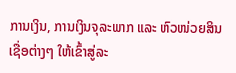ການເງິນ, ການເງິນຈຸລະພາກ ແລະ ຫົວໜ່ວຍສິນ
ເຊື່ອຕ່າງໆ ໃຫ້ເຂົ້າສູ່ລະ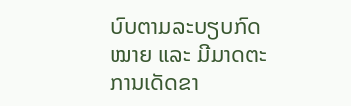ບົບຕາມລະບຽບກົດໝາຍ ແລະ ມີມາດຕະການເດັດຂາ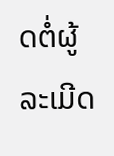ດຕໍ່ຜູ້ລະເມີດ